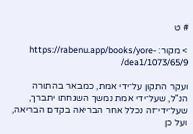# ט

> מקור: https://rabenu.app/books/yore-dea1/1073/65/9/

ועקר התקון על־ידי אמת, כמבאר בהתורה הנ"ל, שעל־ידי אמת נמשך השגחתו יתברך, שעל־ידי־זה נכלל אחר הבריאה בקדם הבריאה, ועל כן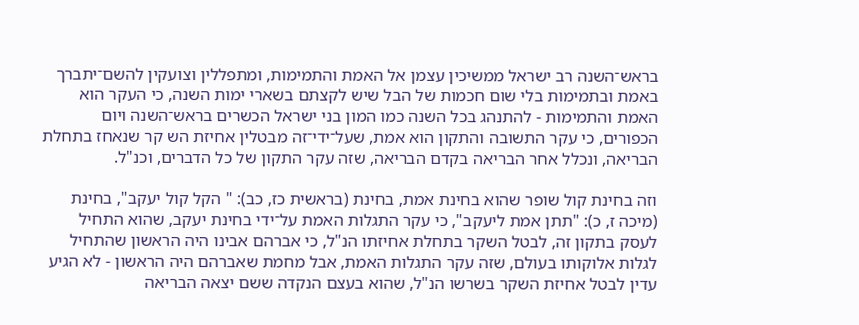בראש־השנה רב ישראל ממשיכין עצמן אל האמת והתמימות, ומתפללין וצועקין להשם־יתברך באמת ובתמימות בלי שום חכמות של הבל שיש לקצתם בשארי ימות השנה, כי העקר הוא האמת והתמימות - להתנהג בכל השנה כמו המון בני ישראל הכשרים בראש־השנה ויום הכפורים, כי עקר התשובה והתקון הוא אמת, שעל־ידי־זה מבטלין אחיזת הש קר שנאחז בתחלת הבריאה, ונכלל אחר הבריאה בקדם הבריאה, שזה עקר התקון של כל הדברים, וכנ"ל.

וזה בחינת קול שופר שהוא בחינת אמת, בחינת (בראשית כז, כב): " הקל קול יעקב", בחינת (מיכה ז, כ): "תתן אמת ליעקב", כי עקר התגלות האמת על־ידי בחינת יעקב, שהוא התחיל לעסק בתקון זה, לבטל השקר בתחלת אחיזתו הנ"ל, כי אברהם אבינו היה הראשון שהתחיל לגלות אלוקותו בעולם, שזה עקר התגלות האמת, אבל מחמת שאברהם היה הראשון - לא הגיע עדין לבטל אחיזת השקר בשרשו הנ"ל, שהוא בעצם הנקדה ששם יצאה הבריאה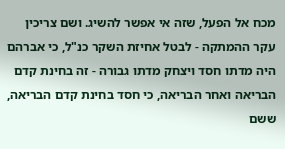מכח אל הפעל, שזה אי אפשר להשיג. ושם צריכין עקר ההמתקה - לבטל אחיזת השקר כנ"ל, כי אברהם היה מדתו חסד ויצחק מדתו גבורה - זה בחינת קדם הבריאה ואחר הבריאה, כי חסד בחינת קדם הבריאה, ששם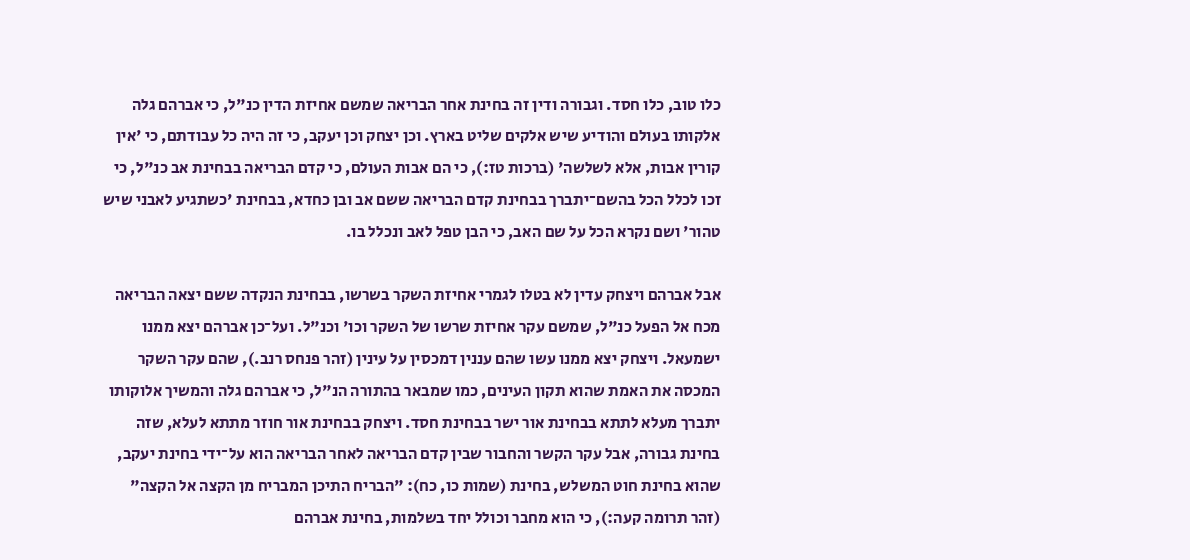כלו טוב, כלו חסד. וגבורה ודין זה בחינת אחר הבריאה שמשם אחיזת הדין כנ"ל, כי אברהם גלה אלקותו בעולם והודיע שיש אלקים שליט בארץ. וכן יצחק וכן יעקב, כי זה היה כל עבודתם, כי 'אין קורין אבות, אלא לשלשה' (ברכות טז:), כי הם אבות העולם, כי קדם הבריאה בבחינת אב כנ"ל, כי זכו לכלל הכל בהשם־יתברך בבחינת קדם הבריאה ששם אב ובן כחדא, בבחינת 'כשתגיע לאבני שיש טהור' ושם נקרא הכל על שם האב, כי הבן טפל לאב ונכלל בו.

אבל אברהם ויצחק עדין לא בטלו לגמרי אחיזת השקר בשרשו, בבחינת הנקדה ששם יצאה הבריאה מכח אל הפעל כנ"ל, שמשם עקר אחיזת שרשו של השקר וכו' וכנ"ל. ועל־כן אברהם יצא ממנו ישמעאל. ויצחק יצא ממנו עשו שהם עננין דמכסין על עינין (זהר פנחס רנב.), שהם עקר השקר המכסה את האמת שהוא תקון העינים, כמו שמבאר בהתורה הנ"ל, כי אברהם גלה והמשיך אלוקותו יתברך מעלא לתתא בבחינת אור ישר בבחינת חסד. ויצחק בבחינת אור חוזר מתתא לעלא, שזה בחינת גבורה, אבל עקר הקשר והחבור שבין קדם הבריאה לאחר הבריאה הוא על־ידי בחינת יעקב, שהוא בחינת חוט המשלש, בחינת (שמות כו, כח): "הבריח התיכן המבריח מן הקצה אל הקצה" (זהר תרומה קעה:), כי הוא מחבר וכולל יחד בשלמות, בחינת אברהם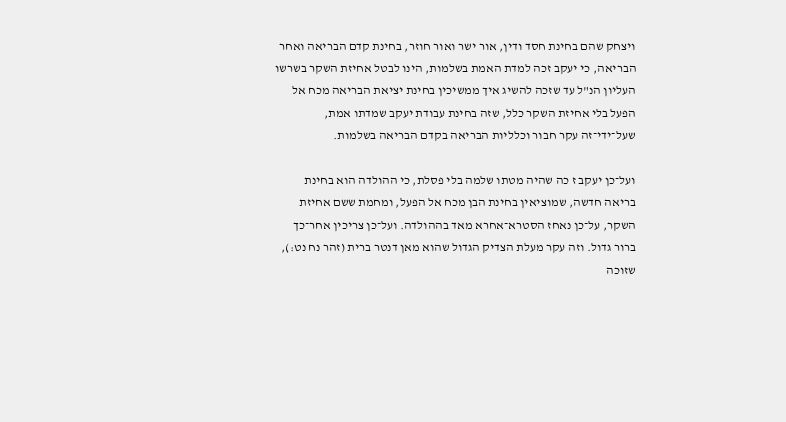ויצחק שהם בחינת חסד ודין, אור ישר ואור חוזר, בחינת קדם הבריאה ואחר הבריאה, כי יעקב זכה למדת האמת בשלמות, הינו לבטל אחיזת השקר בשרשו העליון הנ"ל עד שזכה להשיג איך ממשיכין בחינת יציאת הבריאה מכח אל הפעל בלי אחיזת השקר כלל, שזה בחינת עבודת יעקב שמדתו אמת, שעל־ידי־זה עקר חבור וכלליות הבריאה בקדם הבריאה בשלמות.

ועל־כן יעקב ז כה שהיה מטתו שלמה בלי פסלת, כי ההולדה הוא בחינת בריאה חדשה, שמוציאין בחינת הבן מכח אל הפעל, ומחמת ששם אחיזת השקר, על־כן נאחז הסטרא־אחרא מאד בההולדה. ועל־כן צריכין אחר־כך ברור גדול. וזה עקר מעלת הצדיק הגדול שהוא מאן דנטר ברית (זהר נח נט:), שזוכה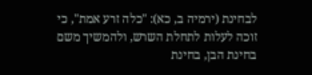לבחינת (ירמיה ב, כא): "כלה זרע אמת", כי זוכה לעלות לתחלת השרש, ולהמשיך משם בחינת הבן, בחינת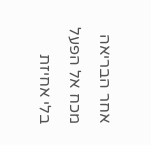אחר הבריאה מכח אל הפעל בלי אחיזת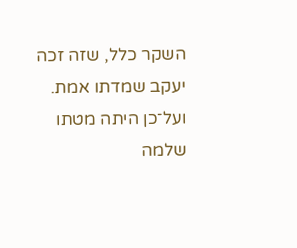השקר כלל, שזה זכה יעקב שמדתו אמת. ועל־כן היתה מטתו שלמה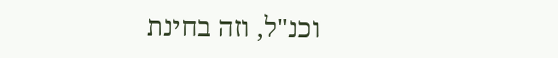וכנ"ל, וזה בחינת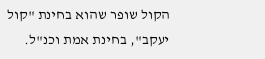הקול שופר שהוא בחינת "קול יעקב", בחינת אמת וכנ"ל.